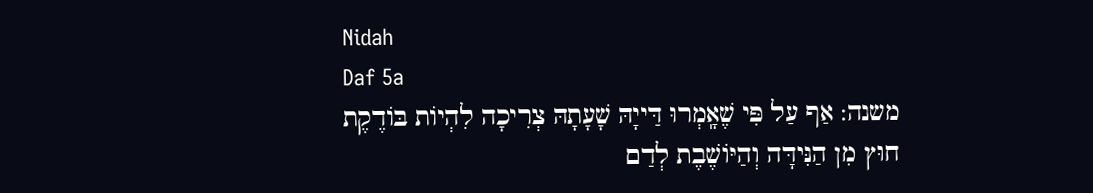Nidah
Daf 5a
משנה: אַף עַל פִּי שֶׁאָֽמְרוּ דַּייָהּ שָׁעָתָהּ צְרִיכָה לִהְיוֹת בּוֹדֶקֶת חוּץ מִן הַנִּידָּה וְהַיּוֹשֶׁבֶת לְדַם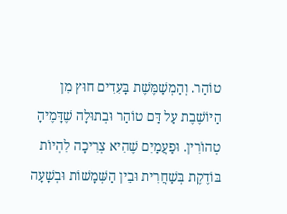טוֹהַר. וְהַמְשַׁמֶּשֶׁת בָּעִדִים חוּץ מִן הַיּוֹשֶׁבֶת עַל דַּם טוֹהַר וּבְתוּלָה שֶׁדָּמֶיהָ טְהוֹרִין. וּפַעֲמַיִם שֶׁהִיא צְרִיכָה לִהְיוֹת בּוֹדֶקֶת בְּשַׁחֲרִית וּבֵין הַשְּׁמָשׁוֹת וּבְשָׁעָה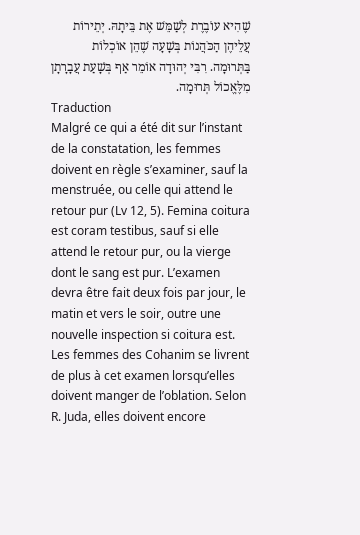שֶׁהִיא עוֹבֶרֶת לְשַׁמֵּשׁ אֶת בֵּיתָהּ. יְתֵירוֹת עֲלֵיהֶן הַכֹּהֲנוֹת בְּשָׁעָה שֶׁהֵן אוֹכְלוֹת בַּתְּרוּמָה. רִבִּי יְהוּדָה אוֹמֵר אַף בְּשָׁעַת עֲבָרָתָן מִלֶּאֱכוֹל תְּרוּמָה.
Traduction
Malgré ce qui a été dit sur l’instant de la constatation, les femmes doivent en règle s’examiner, sauf la menstruée, ou celle qui attend le retour pur (Lv 12, 5). Femina coitura est coram testibus, sauf si elle attend le retour pur, ou la vierge dont le sang est pur. L’examen devra être fait deux fois par jour, le matin et vers le soir, outre une nouvelle inspection si coitura est. Les femmes des Cohanim se livrent de plus à cet examen lorsqu’elles doivent manger de l’oblation. Selon R. Juda, elles doivent encore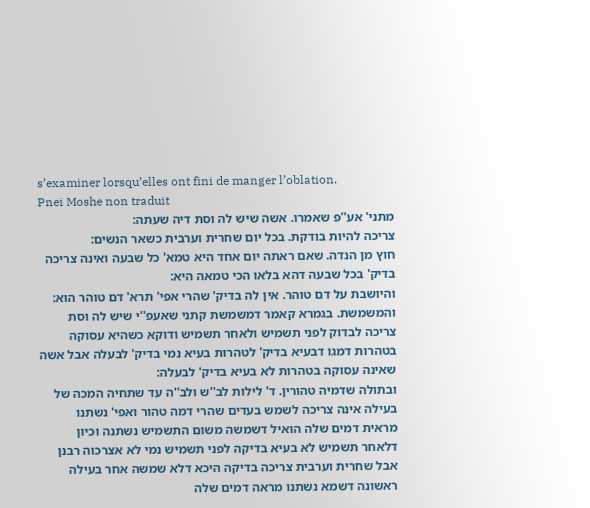s’examiner lorsqu’elles ont fini de manger l’oblation.
Pnei Moshe non traduit
מתני' אע''פ שאמרו. אשה שיש לה וסת דיה שעתה:
צריכה להיות בודקת. בכל יום שחרית וערבית כשאר הנשים:
חוץ מן הנדה. שאם ראתה יום אחד היא טמא' כל שבעה ואינה צריכה בדיק' בכל שבעה דהא בלאו הכי טמאה היא:
והיושבת על דם טוהר. אין לה בדיק' שהרי אפי' תרא' דם טוהר הוא:
והמשמשת. בגמרא קאמר דמשמשת קתני שאעפ''י שיש לה וסת צריכה לבדוק לפני תשמיש ולאחר תשמיש ודוקא כשהיא עסוקה בטהרות דמגו דבעיא בדיק' לטהרות בעיא נמי בדיק' לבעלה אבל אשה שאינה עסוקה בטהרות לא בעיא בדיק' לבעלה:
ובתולה שדמיה טהורין. ד' לילות לב''ש ולב''ה עד שתחיה המכה של בעילה אינה צריכה לשמש בעדים שהרי דמה טהור ואפי' נשתנו מראית דמים שלה הואיל דשמשה משום התשמיש נשתנה וכיון דלאחר תשמיש לא בעיא בדיקה לפני תשמיש נמי לא אצרכוה רבנן אבל שחרית וערבית צריכה בדיקה היכא דלא שמשה אחר בעילה ראשונה דשמא נשתנו מראה דמים שלה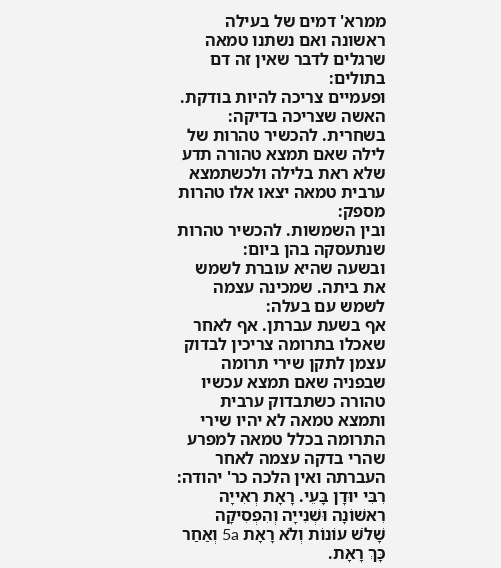ממרא' דמים של בעילה ראשונה ואם נשתנו טמאה שרגלים לדבר שאין זה דם בתולים:
ופעמיים צריכה להיות בודקת. האשה שצריכה בדיקה:
בשחרית. להכשיר טהרות של לילה שאם תמצא טהורה תדע שלא ראת בלילה ולכשתמצא ערבית טמאה יצאו אלו טהרות מספק:
ובין השמשות. להכשיר טהרות שנתעסקה בהן ביום:
ובשעה שהיא עוברת לשמש את ביתה. שמכינה עצמה לשמש עם בעלה:
אף בשעת עברתן. אף לאחר שאכלו בתרומה צריכין לבדוק עצמן לתקן שירי תרומה שבפניה שאם תמצא עכשיו טהורה כשתבדוק ערבית ותמצא טמאה לא יהיו שירי התרומה בכלל טמאה למפרע שהרי בדקה עצמה לאחר העברתה ואין הלכה כר' יהודה:
רִבִּי יוּדָן בָּעֵי. רָאָת רְאִייָה רִאשׁוֹנָה וּשְׁנִייָה וְהִפְסִיקָה שָׁלֹשׁ עוֹנוֹת וְלֹא רָאָת 5a וְאַחַר כָּךְ רָאָת.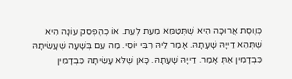כְּוֶוסֶת אֲרוּכָּה הִיא שֶׁתְּטַמֵּא מֵעֵת לְעֵת. אוֹ כְהֶפְסֵק עוֹנָה הִיא שֶׁתְּהֵא דַייָהּ שָׁעָתָהּ. אָמַר לֵיהּ רִבִּי יוֹסֵי. מַה עִם בְּשָׁעָה שֶׁעָשִׂיתָהּ כִּבְדָמִין אַתְּ אָמַר. דַייָהּ שָׁעָתָהּ. כָּאן שֶׁלֹּא עָשִׂיתָהּ כִּבְדָמִין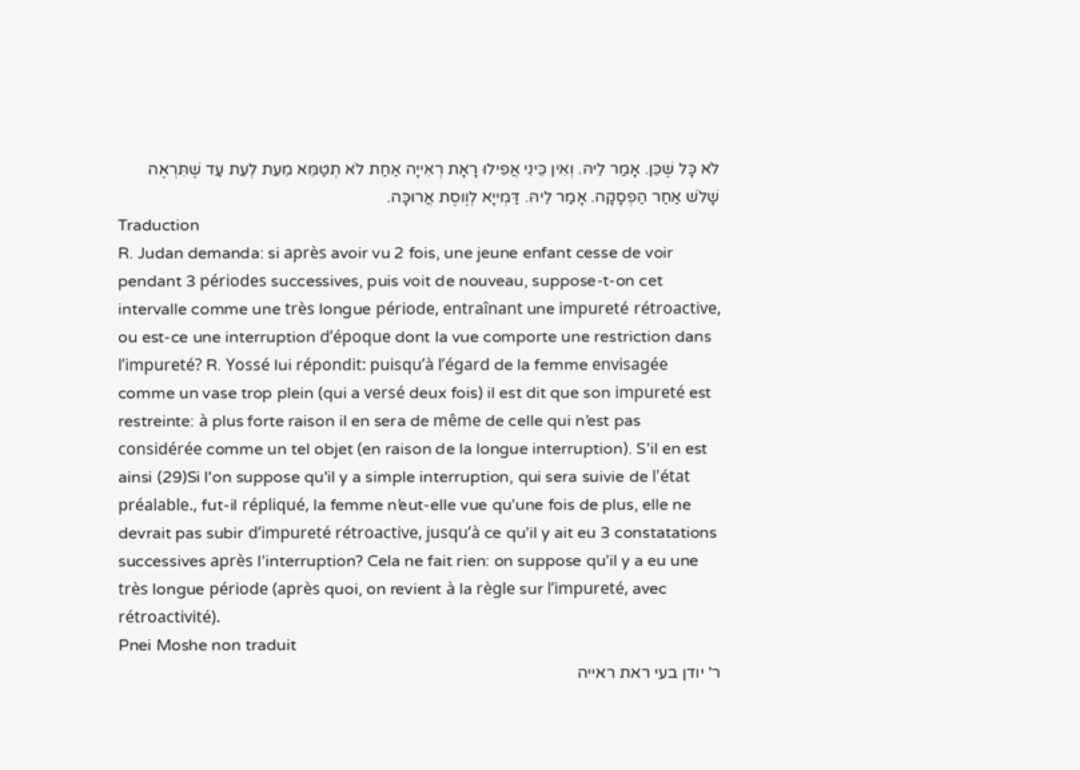לֹא כָּל שֶׁכֵּן. אָמַר לֵיהּ. וְאִין כֵּינִי אֲפִילוּ רָאָת רְאִייָה אַחַת לֹא תְטַמֵּא מֵעֵת לְעֵת עַד שֶׁתִּרְאֶה שָׁלֹשׁ אַחַר הַפְסָקָה. אָמַר לֵיהּ. דַּמְייָא לְוֶוסֶת אֲרוּכָּה.
Traduction
R. Judan demanda: si après avoir vu 2 fois, une jeune enfant cesse de voir pendant 3 périodes successives, puis voit de nouveau, suppose-t-on cet intervalle comme une très longue période, entraînant une impureté rétroactive, ou est-ce une interruption d’époque dont la vue comporte une restriction dans l’impureté? R. Yossé lui répondit: puisqu’à l’égard de la femme envisagée comme un vase trop plein (qui a versé deux fois) il est dit que son impureté est restreinte: à plus forte raison il en sera de même de celle qui n’est pas considérée comme un tel objet (en raison de la longue interruption). S’il en est ainsi (29)Si l'on suppose qu'il y a simple interruption, qui sera suivie de l'état préalable., fut-il répliqué, la femme n’eut-elle vue qu’une fois de plus, elle ne devrait pas subir d’impureté rétroactive, jusqu’à ce qu’il y ait eu 3 constatations successives après l’interruption? Cela ne fait rien: on suppose qu’il y a eu une très longue période (après quoi, on revient à la règle sur l’impureté, avec rétroactivité).
Pnei Moshe non traduit
ר' יודן בעי ראת ראייה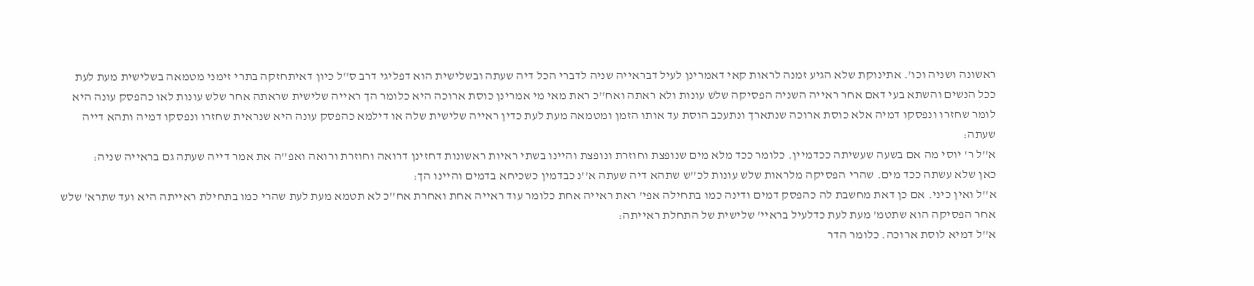ראשונה ושניה וכו'. אתינוקת שלא הגיע זמנה לראות קאי דאמרינן לעיל דבראייה שניה לדברי הכל דיה שעתה ובשלישית הוא דפליגי דרב ס''ל כיון דאיתחזקה בתרי זימני מטמאה בשלישית מעת לעת ככל הנשים והשתא בעי דאם אחר ראייה השניה הפסיקה שלש עונות ולא ראתה ואח''כ ראת מאי מי אמרינן כוסת ארוכה היא כלומר הך ראייה שלישית שראתה אחר שלש עונות לאו כהפסק עונה היא לומר שחזרו ונפסקו דמיה אלא כוסת ארוכה שנתארך ונתעכב הוסת עד אותו הזמן ומטמאה מעת לעת כדין ראייה שלישית שלה או דילמא כהפסק עונה היא שנראית שחזרו ונפסקו דמיה ותהא דייה שעתה:
א''ל ר' יוסי מה אם בשעה שעשיתה ככדמיין. כלומר ככד מלא מים שנופצת וחוזרת ונופצת והיינו בשתי ראיות ראשונות דחזינן דרואה וחוזרת ורואה ואפ''ה את אמר דייה שעתה גם בראייה שניה:
כאן שלא עשתה ככד מים. שהרי הפסיקה מלראות שלש עונות לכ''ש שתהא דיה שעתה א''נ כבדמין כשכיחא בדמים והיינו הך:
א''ל ואין כיני. אם כן דאת מחשבת לה כהפסק דמים ודינה כמו בתחילה אפי' ראת ראייה אחת כלומר עוד ראייה אחת ואחרת אח''כ לא תטמא מעת לעת שהרי כמו בתחילת ראייתה היא ועד שתרא' שלש אחר הפסיקה הוא שתטמ' מעת לעת כדלעיל בראיי' שלישית של התחלת ראייתה:
א''ל דמיא לוסת ארוכה. כלומר הדר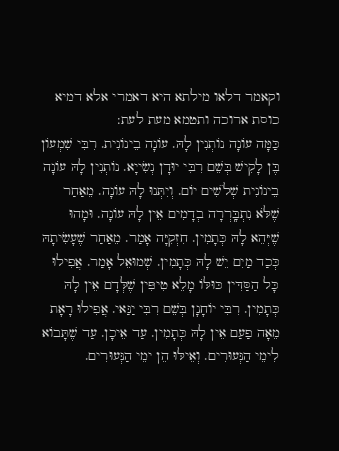וקאמר דלאו מילתא היא דאמרי אלא דמיא כוסת ארוכה ותטמא מעת לעת:
כַּמָּה עוֹנָה נוֹתְנִין לָהּ. עוֹנָה בֵינוֹנִית. רִבִּי שִׁמְעוֹן בֶּן לָקִישׁ בְּשֵׁם רִבִּי יוּדָן נְשִׂייָא. נוֹתְנִין לָהּ עוֹנָה בֵינוֹנִית שְׁלֹשִׁים יוֹם. וְיִתְּנוּ לָהּ עוֹנָה. מֵאַחַר שֶׁלֹּא נִתְבָּֽרְרָה בְדָמִים אֵין לָהּ עוֹנָה. וּמָהוּ שֶׁיְּהֵא לָהּ כְּתָמִין. חִזְקִיָּה אָמַר. מֵאַחַר שֶׁעָשִׂיתָהּ כְּכַד מַיִם יֵשׁ לָהּ כְּתָמִין. שְׁמוּאֵל אָמַר. אֲפִילוּ כָּל הַסַּדִּין כּוּלּוֹ מָלֵא טִיפִּין שֶׁלְּדָם אֵין לָהּ כְּתָמִין. רִבִּי יוֹחָנָן בְּשֵׁם רִבִּי יַנַּאי. אֲפִילוּ רָאָת מֵאָה פַעַם אֵין לָהּ כְּתָמִין. עַד אֵיכָן. עַד שֶׁתָּבוֹא לִימֵי הַנְּעוּרִים. וְאֵילּוּ הֵן ימֵי הַנְּעוּרִים.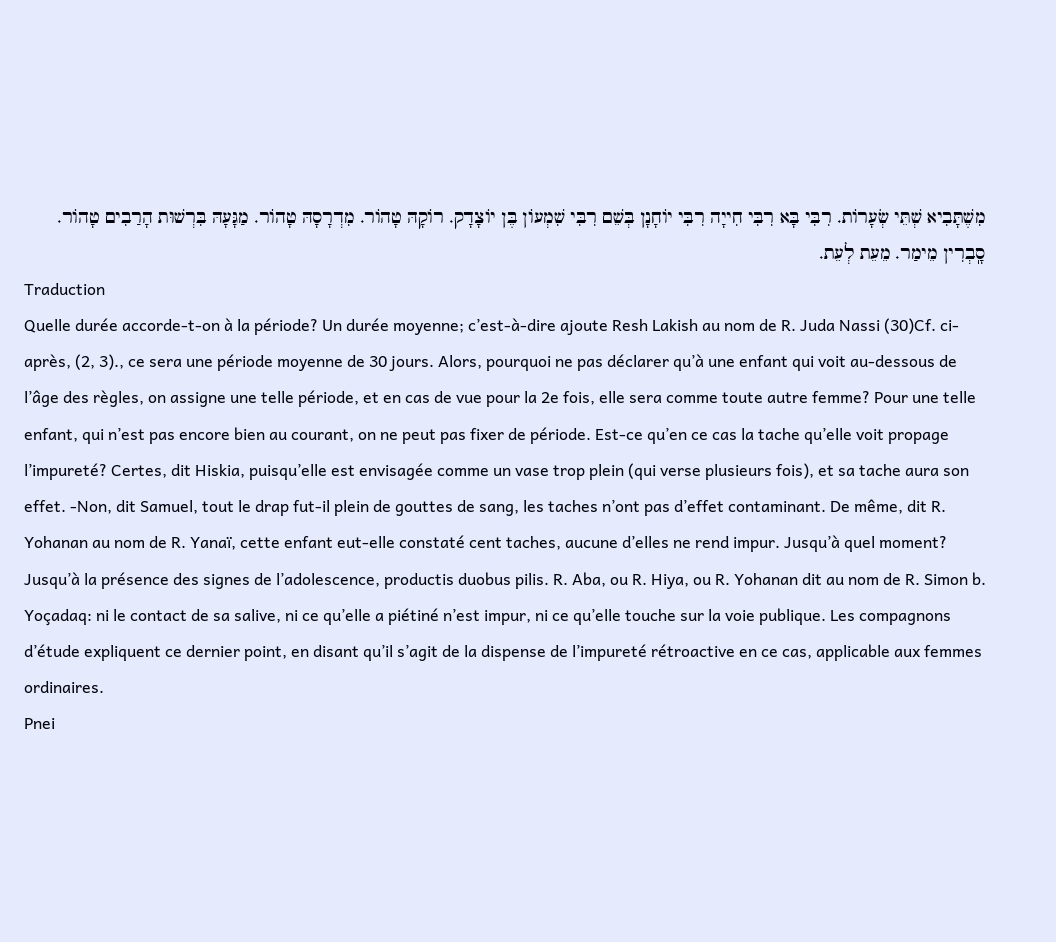מִשֶׁתָּבִיא שְׁתֵּי שְׂעָרוֹת. רִבִּי בָּא רִבִּי חִייָה רִבִּי יוֹחָנָן בְּשֵׁם רִבִּי שִׁמְעוֹן בֶּן יוֹצָדָק. רוֹקָהּ טָהוֹר. מִדְרָסָהּ טָהוֹר. מַגָּעָהּ בִּרְשׁוּת הָרַבִים טָהוֹר. סָֽבְרִין מֵימַר. מֵעֵת לְעֵת.
Traduction
Quelle durée accorde-t-on à la période? Un durée moyenne; c’est-à-dire ajoute Resh Lakish au nom de R. Juda Nassi (30)Cf. ci-après, (2, 3)., ce sera une période moyenne de 30 jours. Alors, pourquoi ne pas déclarer qu’à une enfant qui voit au-dessous de l’âge des règles, on assigne une telle période, et en cas de vue pour la 2e fois, elle sera comme toute autre femme? Pour une telle enfant, qui n’est pas encore bien au courant, on ne peut pas fixer de période. Est-ce qu’en ce cas la tache qu’elle voit propage l’impureté? Certes, dit Hiskia, puisqu’elle est envisagée comme un vase trop plein (qui verse plusieurs fois), et sa tache aura son effet. -Non, dit Samuel, tout le drap fut-il plein de gouttes de sang, les taches n’ont pas d’effet contaminant. De même, dit R. Yohanan au nom de R. Yanaï, cette enfant eut-elle constaté cent taches, aucune d’elles ne rend impur. Jusqu’à quel moment? Jusqu’à la présence des signes de l’adolescence, productis duobus pilis. R. Aba, ou R. Hiya, ou R. Yohanan dit au nom de R. Simon b. Yoçadaq: ni le contact de sa salive, ni ce qu’elle a piétiné n’est impur, ni ce qu’elle touche sur la voie publique. Les compagnons d’étude expliquent ce dernier point, en disant qu’il s’agit de la dispense de l’impureté rétroactive en ce cas, applicable aux femmes ordinaires.
Pnei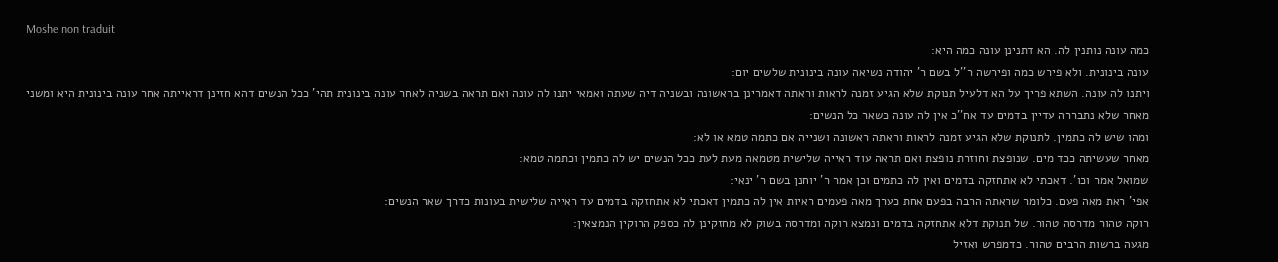Moshe non traduit
כמה עונה נותנין לה. הא דתנינן עונה כמה היא:
עונה בינונית. ולא פירש כמה ופירשה ר''ל בשם ר' יהודה נשיאה עונה בינונית שלשים יום:
ויתנו לה עונה. השתא פריך על הא דלעיל תנוקת שלא הגיע זמנה לראות וראתה דאמרינן בראשונה ובשניה דיה שעתה ואמאי יתנו לה עונה ואם תראה בשניה לאחר עונה בינונית תהי' ככל הנשים דהא חזינן דראייתה אחר עונה בינונית היא ומשני מאחר שלא נתבררה עדיין בדמים עד אח''כ אין לה עונה כשאר כל הנשים:
ומהו שיש לה כתמין. לתנוקת שלא הגיע זמנה לראות וראתה ראשונה ושנייה אם כתמה טמא או לא:
מאחר שעשיתה ככד מים. שנופצת וחוזרת נופצת ואם תראה עוד ראייה שלישית מטמאה מעת לעת ככל הנשים יש לה כתמין וכתמה טמא:
שמואל אמר וכו'. דאכתי לא אתחזקה בדמים ואין לה כתמים וכן אמר ר' יוחנן בשם ר' ינאי:
אפי' ראת מאה פעם. כלומר שראתה הרבה בפעם אחת כערך מאה פעמים ראיות אין לה כתמין דאכתי לא אתחזקה בדמים עד ראייה שלישית בעונות כדרך שאר הנשים:
רוקה טהור מדרסה טהור. של תנוקת דלא אתחזקה בדמים ונמצא רוקה ומדרסה בשוק לא מחזקינן לה כספק הרוקין הנמצאין:
מגעה ברשות הרבים טהור. כדמפרש ואזיל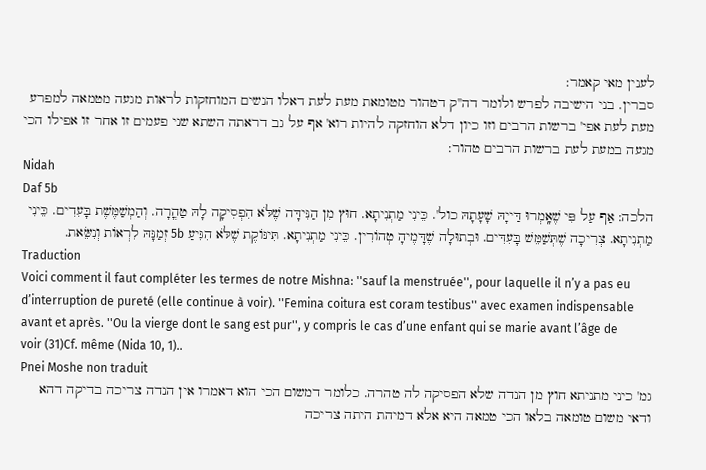לענין מאי קאמר:
סברין. בני הישיבה לפרש ולומר דה''ק דטהור מטומאת מעת לעת דאלו הנשים המוחזקות לראות מגעה מטמאה למפרע מעת לעת אפי' ברשות הרבים וזו כיון דלא הוחזקה להיות רוא' אף על גב דראתה השתא שני פעמים זו אחר זו אפילו הכי מגעה במעת לעת ברשות הרבים טהור:
Nidah
Daf 5b
הלכה: אַף עַל פִּי שֶׁאָֽמְרוּ דַּייָהּ שָׁעָתָהּ כול'. כֵּינִי מַתְנִיתָא. חוּץ מִן הַנִּידָּה שֶׁלֹּא הִפְסִיקָה לָהּ טַהֳרָה. וְהַמְשַׁמֶּשֶׁת בָּעִדִים. כֵּינִי מַתְנִיתָא. צְרִיכָה שֶׁתְּשַׁמֵּשׁ בָּעִדִּים. וּבְתוּלָה שֶׁדָּמֶיהָ טְהוֹרִין. כֵּינִי מַתְנִיתָא. תִּינּוֹקֶת שֶׁלֹּא הִגִּיעַ 5b זְמַנָּהּ לִרְאוֹת וְנִשֵּׂאת.
Traduction
Voici comment il faut compléter les termes de notre Mishna: ''sauf la menstruée'', pour laquelle il n’y a pas eu d’interruption de pureté (elle continue à voir). ''Femina coitura est coram testibus'' avec examen indispensable avant et après. ''Ou la vierge dont le sang est pur'', y compris le cas d’une enfant qui se marie avant l’âge de voir (31)Cf. même (Nida 10, 1)..
Pnei Moshe non traduit
גמ' כיני מתניתא חוץ מן הנדה שלא הפסיקה לה טהרה. כלומר דמשום הכי הוא דאמרו אין הנדה צריכה בדיקה דהא ודאי משום טומאה בלאו הכי טמאה היא אלא דמיהת היתה צריכה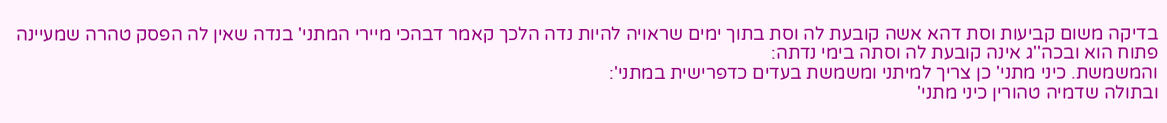בדיקה משום קביעות וסת דהא אשה קובעת לה וסת בתוך ימים שראויה להיות נדה הלכך קאמר דבהכי מיירי המתני' בנדה שאין לה הפסק טהרה שמעיינה פתוח הוא ובכה''ג אינה קובעת לה וסתה בימי נדתה:
והמשמשת. כיני מתני' כן צריך למיתני ומשמשת בעדים כדפרישית במתני':
ובתולה שדמיה טהורין כיני מתני'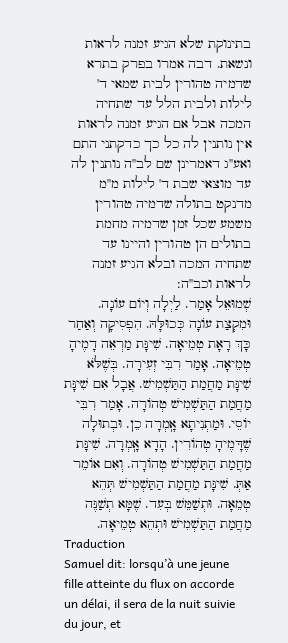בתינוקת שלא הגיע זמנה לראות ונשאת. דבה אמרו בפרק בתרא שדמיה טהורין לבית שמאי ד' לילות ולבית הלל עד שתחיה המכה אבל אם הגיע זמנה לראות אין נותנין לה כל כך כדקתני התם ואע''ג דאמרינן שם לב''ה נותנין לה עד מוצאי שבת ד' לילות מ''מ מדנקט בתולה שדמיה טהורין משמע שכל זמן שדמיה מחמת בתולים הן טהורין והיינו עד שתחיה המכה ובלא הגיע זמנה לראות וכב''ה:
שְׁמוּאֵל אָמַר. לַיְלָה וְיוֹם עוֹנָה. וּמִקְצַת עוֹנָה כְּכוּלָּהּ. הִפְסִיקָה וְאַחַר כָּךְ רָאָת טְמֵיאָה. שִׁינָּת מַרְאֵה דָמֶיהָ טְמֵיאָה. אָמַר רִבִּי זְעִירָה. בְּשֶׁלֹּא שִׁינָּת מַחֲמַת הַתַּשְׁמִישׁ. אֲבָל אִם שִׁינָּת מַחֲמַת הַתַּשְׁמִישׁ טְהוֹרָה. אָמַר רִבִּי יוֹסֵי. וּמַתְנִיתָא אָֽמְרָה כֵן. וּבְתוּלָה שֶׁדָּמֶיהָ טְהוֹרִין. הָדָא אָֽמְרָה. שִׁינָּת מַחֲמַת הַתַּשְׁמִישׁ טְהוֹרָה. וְאִם אוֹמֵר אַתְּ. שִׁינָּת מַחֲמַת הַתַּשְׁמִישׁ תְּהֵא טְמֵאָה. וּתְשַׁמֵּשׁ בְּעִד. שֶׁמָּא תְשַׁנֶּה מַחֲמַת הַתַּשְׁמִישׁ וּתְהֵא טְמֵיאָה.
Traduction
Samuel dit: lorsqu’à une jeune fille atteinte du flux on accorde un délai, il sera de la nuit suivie du jour, et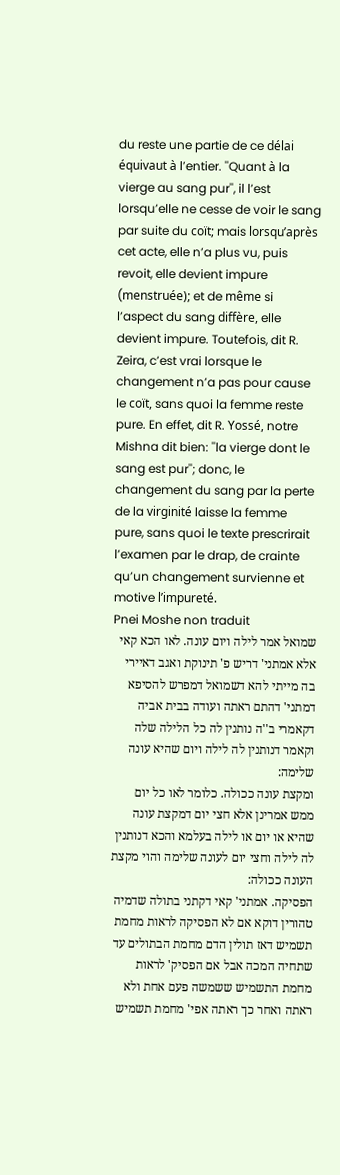du reste une partie de ce délai équivaut à l’entier. ''Quant à la vierge au sang pur'', il l’est lorsqu’elle ne cesse de voir le sang par suite du coït; mais lorsqu’après cet acte, elle n’a plus vu, puis revoit, elle devient impure (menstruée); et de même si l’aspect du sang diffère, elle devient impure. Toutefois, dit R. Zeira, c’est vrai lorsque le changement n’a pas pour cause le coït, sans quoi la femme reste pure. En effet, dit R. Yossé, notre Mishna dit bien: ''la vierge dont le sang est pur''; donc, le changement du sang par la perte de la virginité laisse la femme pure, sans quoi le texte prescrirait l’examen par le drap, de crainte qu’un changement survienne et motive l’impureté.
Pnei Moshe non traduit
שמואל אמר לילה ויום עונה. לאו הכא קאי אלא אמתני' דריש פ' תינוקת ואגב דאיירי בה מייתי להא דשמואל דמפרש להסיפא דמתני' דהתם ראתה ועודה בבית אביה דקאמרי ב''ה נותנין לה כל הלילה שלה וקאמר דנותנין לה לילה ויום שהיא עונה שלימה:
ומקצת עונה ככולה. כלומר לאו כל יום ממש אמרינן אלא חצי יום דמקצת עונה שהיא או יום או לילה בעלמא והכא דנותנין לה לילה וחצי יום לעונה שלימה והוי מקצת העונה ככולה:
הפסיקה. אמתני' קאי דקתני בתולה שדמיה טהורין דוקא אם לא הפסיקה לראות מחמת תשמיש דאז תולין הדם מחמת הבתולים עד שתחיה המכה אבל אם הפסיק' לראות מחמת התשמיש ששמשה פעם אחת ולא ראתה ואחר כך ראתה אפי' מחמת תשמיש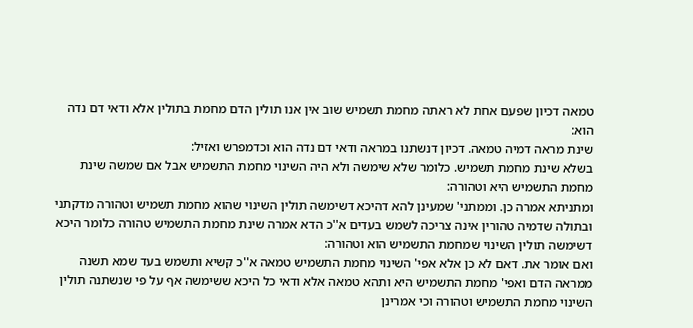טמאה דכיון שפעם אחת לא ראתה מחמת תשמיש שוב אין אנו תולין הדם מחמת בתולין אלא ודאי דם נדה הוא:
שינת מראה דמיה טמאה. דכיון דנשתנו במראה ודאי דם נדה הוא וכדמפרש ואזיל:
בשלא שינת מחמת תשמיש. כלומר שלא שימשה ולא היה השינוי מחמת התשמיש אבל אם שמשה שינת מחמת התשמיש היא וטהורה:
ומתניתא אמרה כן. וממתני' שמעינן להא דהיכא דשימשה תולין השינוי שהוא מחמת תשמיש וטהורה מדקתני ובתולה שדמיה טהורין אינה צריכה לשמש בעדים א''כ הדא אמרה שינת מחמת התשמיש טהורה כלומר היכא דשימשה תולין השינוי שמחמת התשמיש הוא וטהורה:
ואם אומר את. דאם לא כן אלא אפי' השינוי מחמת התשמיש טמאה א''כ קשיא ותשמש בעד שמא תשנה ממראה הדם ואפי' מחמת התשמיש היא ותהא טמאה אלא ודאי כל היכא ששימשה אף על פי שנשתנה תולין השינוי מחמת התשמיש וטהורה וכי אמרינן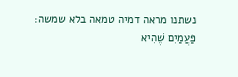נשתנו מראה דמיה טמאה בלא שמשה:
פַּעֲמַיִם שֶׁהִיא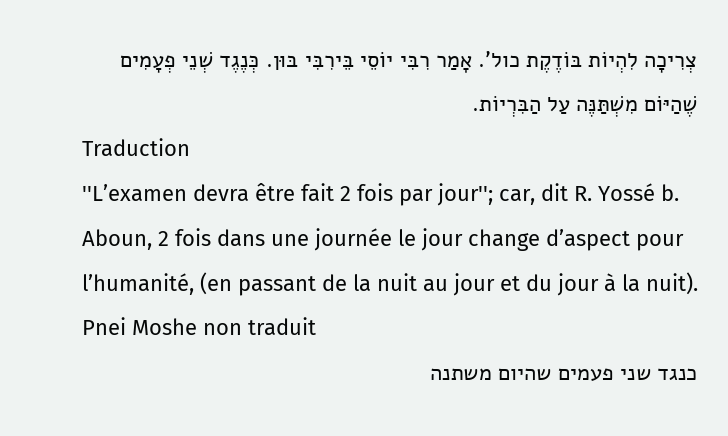צְרִיכָה לִהְיוֹת בּוֹדֶקֶת כול'. אָמַר רִבִּי יוֹסֵי בֵּירִבִּי בּוּן. כְּנֶגֶד שְׁנֵי פְעָמִים שֶׁהַיּוֹם מִשְׁתַּנֶּה עַל הַבִּרְיוֹת.
Traduction
''L’examen devra être fait 2 fois par jour''; car, dit R. Yossé b. Aboun, 2 fois dans une journée le jour change d’aspect pour l’humanité, (en passant de la nuit au jour et du jour à la nuit).
Pnei Moshe non traduit
כנגד שני פעמים שהיום משתנה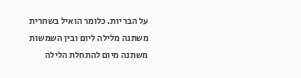על הבריות. כלומר הואיל בשחרית משתנה מלילה ליום ובין השמשות משתנה מיום להתחלת הלילה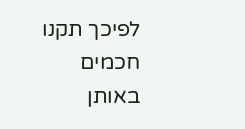לפיכך תקנו חכמים באותן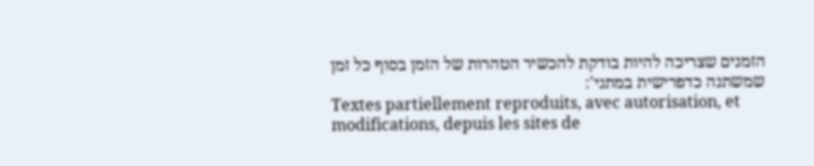הזמנים שצריכה להיות בודקת להכשיר הטהרות של הזמן בסוף כל זמן שמשתנה כדפרישית במתני':
Textes partiellement reproduits, avec autorisation, et modifications, depuis les sites de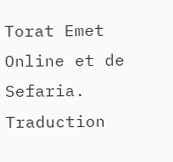Torat Emet Online et de Sefaria.
Traduction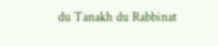du Tanakh du Rabbinat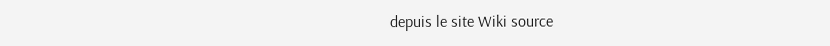depuis le site Wiki source